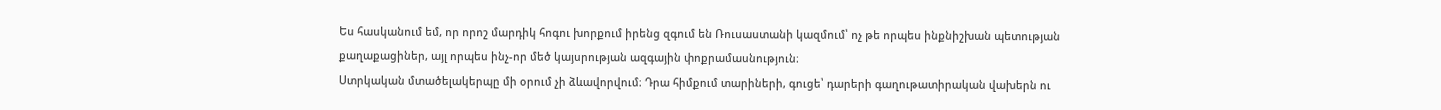Ես հասկանում եմ, որ որոշ մարդիկ հոգու խորքում իրենց զգում են Ռուսաստանի կազմում՝ ոչ թե որպես ինքնիշխան պետության քաղաքացիներ, այլ որպես ինչ-որ մեծ կայսրության ազգային փոքրամասնություն։
Ստրկական մտածելակերպը մի օրում չի ձևավորվում։ Դրա հիմքում տարիների, գուցե՝ դարերի գաղութատիրական վախերն ու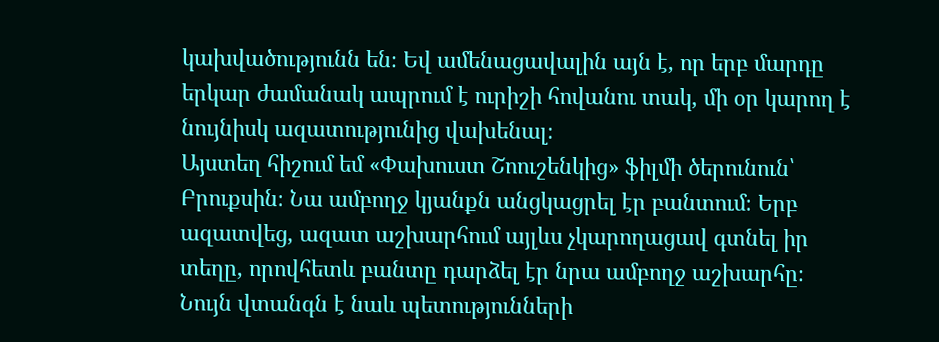կախվածությունն են։ Եվ ամենացավալին այն է, որ երբ մարդը երկար ժամանակ ապրում է ուրիշի հովանու տակ, մի օր կարող է նույնիսկ ազատությունից վախենալ։
Այստեղ հիշում եմ «Փախուստ Շոուշենկից» ֆիլմի ծերունուն՝ Բրուքսին։ Նա ամբողջ կյանքն անցկացրել էր բանտում։ Երբ ազատվեց, ազատ աշխարհում այլևս չկարողացավ գտնել իր տեղը, որովհետև բանտը դարձել էր նրա ամբողջ աշխարհը։
Նույն վտանգն է նաև պետությունների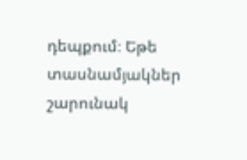դեպքում։ Եթե տասնամյակներ շարունակ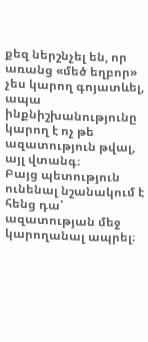քեզ ներշնչել են, որ առանց «մեծ եղբոր» չես կարող գոյատևել, ապա ինքնիշխանությունը կարող է ոչ թե ազատություն թվալ, այլ վտանգ։
Բայց պետություն ունենալ նշանակում է հենց դա՝ ազատության մեջ կարողանալ ապրել։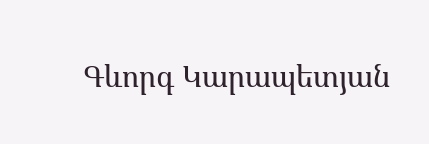Գևորգ Կարապետյան